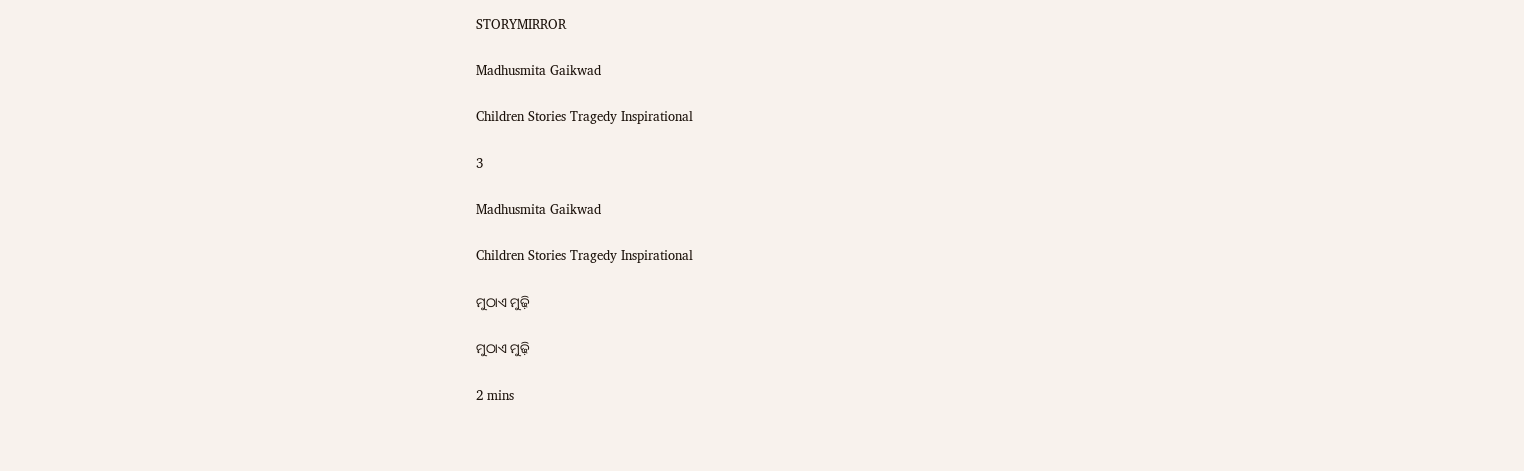STORYMIRROR

Madhusmita Gaikwad

Children Stories Tragedy Inspirational

3

Madhusmita Gaikwad

Children Stories Tragedy Inspirational

ମୁଠାଏ ମୁଢ଼ି

ମୁଠାଏ ମୁଢ଼ି

2 mins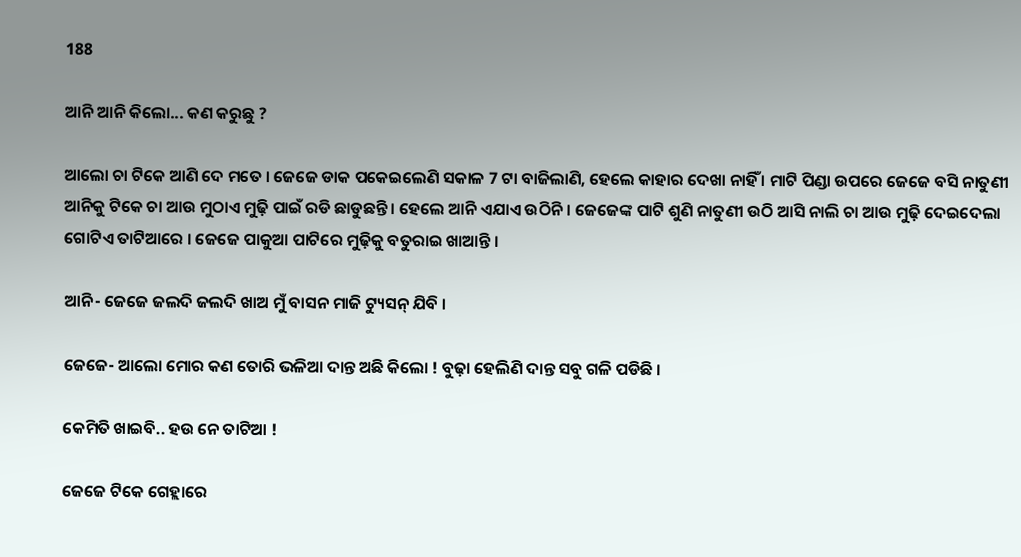188

ଆନି ଆନି କିଲୋ... କଣ କରୁଛୁ ?

ଆଲୋ ଚା ଟିକେ ଆଣି ଦେ ମତେ । ଜେଜେ ଡାକ ପକେଇଲେଣି ସକାଳ 7 ଟା ବାଜିଲାଣି, ହେଲେ କାହାର ଦେଖା ନାହିଁ । ମାଟି ପିଣ୍ଡା ଉପରେ ଜେଜେ ବସି ନାତୁଣୀ ଆନିକୁ ଟିକେ ଚା ଆଉ ମୁଠାଏ ମୁଢ଼ି ପାଇଁ ରଡି ଛାଡୁଛନ୍ତି । ହେଲେ ଆନି ଏଯାଏ ଉଠିନି । ଜେଜେଙ୍କ ପାଟି ଶୁଣି ନାତୁଣୀ ଉଠି ଆସି ନାଲି ଚା ଆଉ ମୁଢ଼ି ଦେଇଦେଲା ଗୋଟିଏ ତାଟିଆରେ । ଜେଜେ ପାକୁଆ ପାଟିରେ ମୁଢ଼ିକୁ ବତୁରାଇ ଖାଆନ୍ତି ।

ଆନି- ଜେଜେ ଜଲଦି ଜଲଦି ଖାଅ ମୁଁ ବାସନ ମାଜି ଟ୍ୟୁସନ୍ ଯିବି ।

ଜେଜେ- ଆଲୋ ମୋର କଣ ତୋରି ଭଳିଆ ଦାନ୍ତ ଅଛି କିଲୋ ! ବୁଢ଼ା ହେଲିଣି ଦାନ୍ତ ସବୁ ଗଳି ପଡିଛି ।

କେମିତି ଖାଇବି.. ହଉ ନେ ତାଟିଆ !

ଜେଜେ ଟିକେ ଗେହ୍ଲାରେ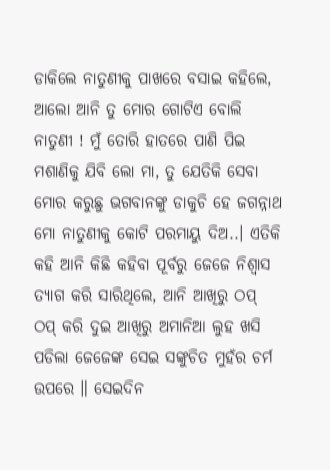ଡାକିଲେ ନାତୁଣୀକୁ ପାଖରେ ବସାଇ କହିଲେ, ଆଲୋ ଆନି ତୁ ମୋର ଗୋଟିଏ ବୋଲି ନାତୁଣୀ ! ମୁଁ ତୋରି ହାତରେ ପାଣି ପିଇ ମଶାଣିକୁ ଯିବି ଲୋ ମା, ତୁ ଯେତିକି ସେବା ମୋର କରୁଛୁ ଭଗବାନଙ୍କୁ ଡାକୁଚି ହେ ଜଗନ୍ନାଥ ମୋ ନାତୁଣୀକୁ କୋଟି ପରମାୟୁ ଦିଅ..। ଏତିକି କହି ଆନି କିଛି କହିବା ପୂର୍ବରୁ ଜେଜେ ନିଶ୍ଵାସ ତ୍ୟାଗ କରି ସାରିଥିଲେ, ଆନି ଆଖିରୁ ଠପ୍ ଠପ୍ କରି ଦୁଇ ଆଖିରୁ ଅମାନିଆ ଲୁହ ଖସି ପଡିଲା ଜେଜେଙ୍କ ସେଇ ସଙ୍କୁଚିତ ମୁହଁର ଚର୍ମ ଉପରେ ॥ ସେଇଦିନ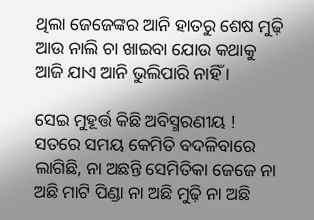ଥିଲା ଜେଜେଙ୍କର ଆନି ହାତରୁ ଶେଷ ମୁଢ଼ି ଆଉ ନାଲି ଚା ଖାଇବା ଯୋଉ କଥାକୁ ଆଜି ଯାଏ ଆନି ଭୁଲିପାରି ନାହିଁ ।

ସେଇ ମୁହୂର୍ତ୍ତ କିଛି ଅବିସ୍ମରଣୀୟ ! ସତରେ ସମୟ କେମିତି ବଦଳିବାରେ ଲାଗିଛି, ନା ଅଛନ୍ତି ସେମିତିକା ଜେଜେ ନା ଅଛି ମାଟି ପିଣ୍ଡା ନା ଅଛି ମୁଢ଼ି ନା ଅଛି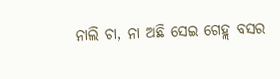ନାଲି ଚା, ନା ଅଛି ସେଇ ଗେହ୍ଲ ବସର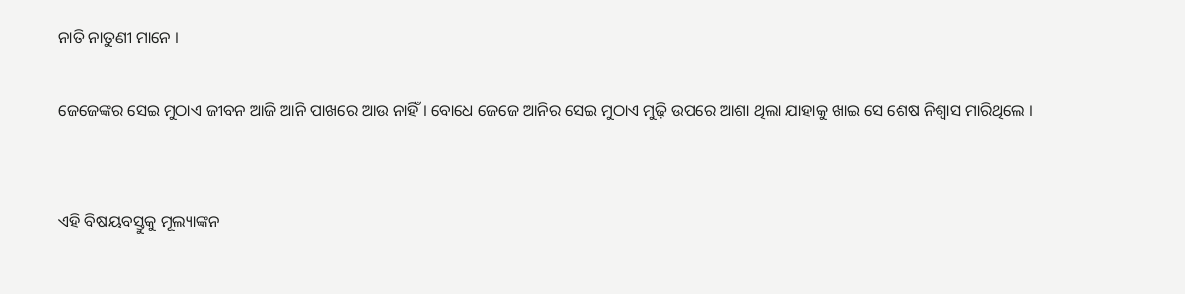ନାତି ନାତୁଣୀ ମାନେ ।

ଜେଜେଙ୍କର ସେଇ ମୁଠାଏ ଜୀବନ ଆଜି ଆନି ପାଖରେ ଆଉ ନାହିଁ । ବୋଧେ ଜେଜେ ଆନିର ସେଇ ମୁଠାଏ ମୁଢ଼ି ଉପରେ ଆଶା ଥିଲା ଯାହାକୁ ଖାଇ ସେ ଶେଷ ନିଶ୍ଵାସ ମାରିଥିଲେ ।


ଏହି ବିଷୟବସ୍ତୁକୁ ମୂଲ୍ୟାଙ୍କନ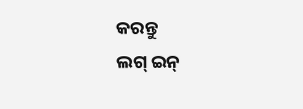କରନ୍ତୁ
ଲଗ୍ ଇନ୍